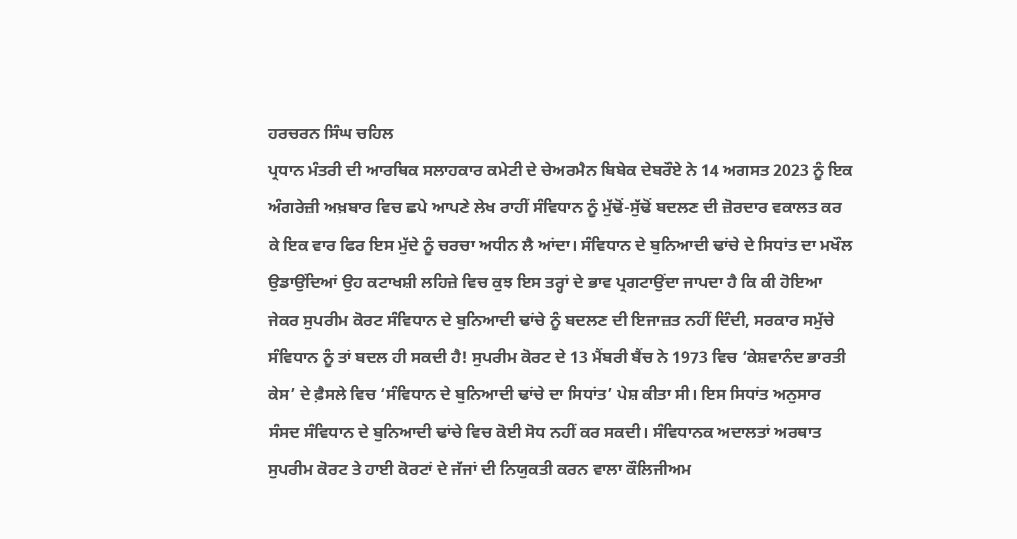ਹਰਚਰਨ ਸਿੰਘ ਚਹਿਲ
ਪ੍ਰਧਾਨ ਮੰਤਰੀ ਦੀ ਆਰਥਿਕ ਸਲਾਹਕਾਰ ਕਮੇਟੀ ਦੇ ਚੇਅਰਮੈਨ ਬਿਬੇਕ ਦੇਬਰੌਏ ਨੇ 14 ਅਗਸਤ 2023 ਨੂੰ ਇਕ ਅੰਗਰੇਜ਼ੀ ਅਖ਼ਬਾਰ ਵਿਚ ਛਪੇ ਆਪਣੇ ਲੇਖ ਰਾਹੀਂ ਸੰਵਿਧਾਨ ਨੂੰ ਮੁੱਢੋਂ-ਸੁੱਢੋਂ ਬਦਲਣ ਦੀ ਜ਼ੋਰਦਾਰ ਵਕਾਲਤ ਕਰ ਕੇ ਇਕ ਵਾਰ ਫਿਰ ਇਸ ਮੁੱਦੇ ਨੂੰ ਚਰਚਾ ਅਧੀਨ ਲੈ ਆਂਦਾ। ਸੰਵਿਧਾਨ ਦੇ ਬੁਨਿਆਦੀ ਢਾਂਚੇ ਦੇ ਸਿਧਾਂਤ ਦਾ ਮਖੌਲ ਉਡਾਉਂਦਿਆਂ ਉਹ ਕਟਾਖਸ਼ੀ ਲਹਿਜ਼ੇ ਵਿਚ ਕੁਝ ਇਸ ਤਰ੍ਹਾਂ ਦੇ ਭਾਵ ਪ੍ਰਗਟਾਉਂਦਾ ਜਾਪਦਾ ਹੈ ਕਿ ਕੀ ਹੋਇਆ ਜੇਕਰ ਸੁਪਰੀਮ ਕੋਰਟ ਸੰਵਿਧਾਨ ਦੇ ਬੁਨਿਆਦੀ ਢਾਂਚੇ ਨੂੰ ਬਦਲਣ ਦੀ ਇਜਾਜ਼ਤ ਨਹੀਂ ਦਿੰਦੀ, ਸਰਕਾਰ ਸਮੁੱਚੇ ਸੰਵਿਧਾਨ ਨੂੰ ਤਾਂ ਬਦਲ ਹੀ ਸਕਦੀ ਹੈ! ਸੁਪਰੀਮ ਕੋਰਟ ਦੇ 13 ਮੈਂਬਰੀ ਬੈਂਚ ਨੇ 1973 ਵਿਚ ‘ਕੇਸ਼ਵਾਨੰਦ ਭਾਰਤੀ ਕੇਸ’ ਦੇ ਫ਼ੈਸਲੇ ਵਿਚ ‘ਸੰਵਿਧਾਨ ਦੇ ਬੁਨਿਆਦੀ ਢਾਂਚੇ ਦਾ ਸਿਧਾਂਤ’ ਪੇਸ਼ ਕੀਤਾ ਸੀ। ਇਸ ਸਿਧਾਂਤ ਅਨੁਸਾਰ ਸੰਸਦ ਸੰਵਿਧਾਨ ਦੇ ਬੁਨਿਆਦੀ ਢਾਂਚੇ ਵਿਚ ਕੋਈ ਸੋਧ ਨਹੀਂ ਕਰ ਸਕਦੀ। ਸੰਵਿਧਾਨਕ ਅਦਾਲਤਾਂ ਅਰਥਾਤ ਸੁਪਰੀਮ ਕੋਰਟ ਤੇ ਹਾਈ ਕੋਰਟਾਂ ਦੇ ਜੱਜਾਂ ਦੀ ਨਿਯੁਕਤੀ ਕਰਨ ਵਾਲਾ ਕੌਲਿਜੀਅਮ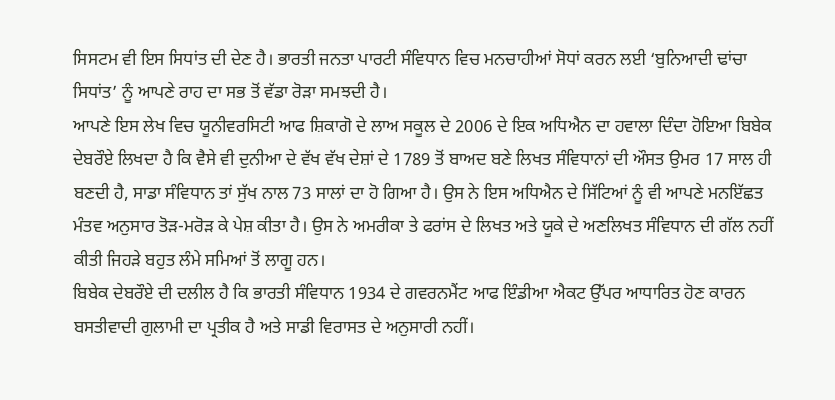ਸਿਸਟਮ ਵੀ ਇਸ ਸਿਧਾਂਤ ਦੀ ਦੇਣ ਹੈ। ਭਾਰਤੀ ਜਨਤਾ ਪਾਰਟੀ ਸੰਵਿਧਾਨ ਵਿਚ ਮਨਚਾਹੀਆਂ ਸੋਧਾਂ ਕਰਨ ਲਈ ‘ਬੁਨਿਆਦੀ ਢਾਂਚਾ ਸਿਧਾਂਤ’ ਨੂੰ ਆਪਣੇ ਰਾਹ ਦਾ ਸਭ ਤੋਂ ਵੱਡਾ ਰੋੜਾ ਸਮਝਦੀ ਹੈ।
ਆਪਣੇ ਇਸ ਲੇਖ ਵਿਚ ਯੂਨੀਵਰਸਿਟੀ ਆਫ ਸ਼ਿਕਾਗੋ ਦੇ ਲਾਅ ਸਕੂਲ ਦੇ 2006 ਦੇ ਇਕ ਅਧਿਐਨ ਦਾ ਹਵਾਲਾ ਦਿੰਦਾ ਹੋਇਆ ਬਿਬੇਕ ਦੇਬਰੌਏ ਲਿਖਦਾ ਹੈ ਕਿ ਵੈਸੇ ਵੀ ਦੁਨੀਆ ਦੇ ਵੱਖ ਵੱਖ ਦੇਸ਼ਾਂ ਦੇ 1789 ਤੋਂ ਬਾਅਦ ਬਣੇ ਲਿਖਤ ਸੰਵਿਧਾਨਾਂ ਦੀ ਔਸਤ ਉਮਰ 17 ਸਾਲ ਹੀ ਬਣਦੀ ਹੈ, ਸਾਡਾ ਸੰਵਿਧਾਨ ਤਾਂ ਸੁੱਖ ਨਾਲ 73 ਸਾਲਾਂ ਦਾ ਹੋ ਗਿਆ ਹੈ। ਉਸ ਨੇ ਇਸ ਅਧਿਐਨ ਦੇ ਸਿੱਟਿਆਂ ਨੂੰ ਵੀ ਆਪਣੇ ਮਨਇੱਛਤ ਮੰਤਵ ਅਨੁਸਾਰ ਤੋੜ-ਮਰੋੜ ਕੇ ਪੇਸ਼ ਕੀਤਾ ਹੈ। ਉਸ ਨੇ ਅਮਰੀਕਾ ਤੇ ਫਰਾਂਸ ਦੇ ਲਿਖਤ ਅਤੇ ਯੂਕੇ ਦੇ ਅਣਲਿਖਤ ਸੰਵਿਧਾਨ ਦੀ ਗੱਲ ਨਹੀਂ ਕੀਤੀ ਜਿਹੜੇ ਬਹੁਤ ਲੰਮੇ ਸਮਿਆਂ ਤੋਂ ਲਾਗੂ ਹਨ।
ਬਿਬੇਕ ਦੇਬਰੌਏ ਦੀ ਦਲੀਲ ਹੈ ਕਿ ਭਾਰਤੀ ਸੰਵਿਧਾਨ 1934 ਦੇ ਗਵਰਨਮੈਂਟ ਆਫ ਇੰਡੀਆ ਐਕਟ ਉੱਪਰ ਆਧਾਰਿਤ ਹੋਣ ਕਾਰਨ ਬਸਤੀਵਾਦੀ ਗੁਲਾਮੀ ਦਾ ਪ੍ਰਤੀਕ ਹੈ ਅਤੇ ਸਾਡੀ ਵਿਰਾਸਤ ਦੇ ਅਨੁਸਾਰੀ ਨਹੀਂ।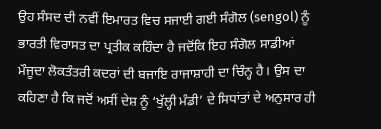ਉਹ ਸੰਸਦ ਦੀ ਨਵੀਂ ਇਮਾਰਤ ਵਿਚ ਸਜਾਈ ਗਈ ਸੰਗੋਲ (sengol) ਨੂੰ ਭਾਰਤੀ ਵਿਰਾਸਤ ਦਾ ਪ੍ਰਤੀਕ ਕਹਿੰਦਾ ਹੈ ਜਦੋਂਕਿ ਇਹ ਸੰਗੋਲ ਸਾਡੀਆਂ ਮੌਜੂਦਾ ਲੋਕਤੰਤਰੀ ਕਦਰਾਂ ਦੀ ਬਜਾਇ ਰਾਜਾਸ਼ਾਹੀ ਦਾ ਚਿੰਨ੍ਹ ਹੈ। ਉਸ ਦਾ ਕਹਿਣਾ ਹੈ ਕਿ ਜਦੋਂ ਅਸੀਂ ਦੇਸ਼ ਨੂੰ ‘ਖੁੱਲ੍ਹੀ ਮੰਡੀ’ ਦੇ ਸਿਧਾਂਤਾਂ ਦੇ ਅਨੁਸਾਰ ਹੀ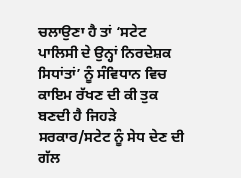ਚਲਾਉਣਾ ਹੈ ਤਾਂ ‘ਸਟੇਟ ਪਾਲਿਸੀ ਦੇ ਉਨ੍ਹਾਂ ਨਿਰਦੇਸ਼ਕ ਸਿਧਾਂਤਾਂ’ ਨੂੰ ਸੰਵਿਧਾਨ ਵਿਚ ਕਾਇਮ ਰੱਖਣ ਦੀ ਕੀ ਤੁਕ ਬਣਦੀ ਹੈ ਜਿਹੜੇ ਸਰਕਾਰ/ਸਟੇਟ ਨੂੰ ਸੇਧ ਦੇਣ ਦੀ ਗੱਲ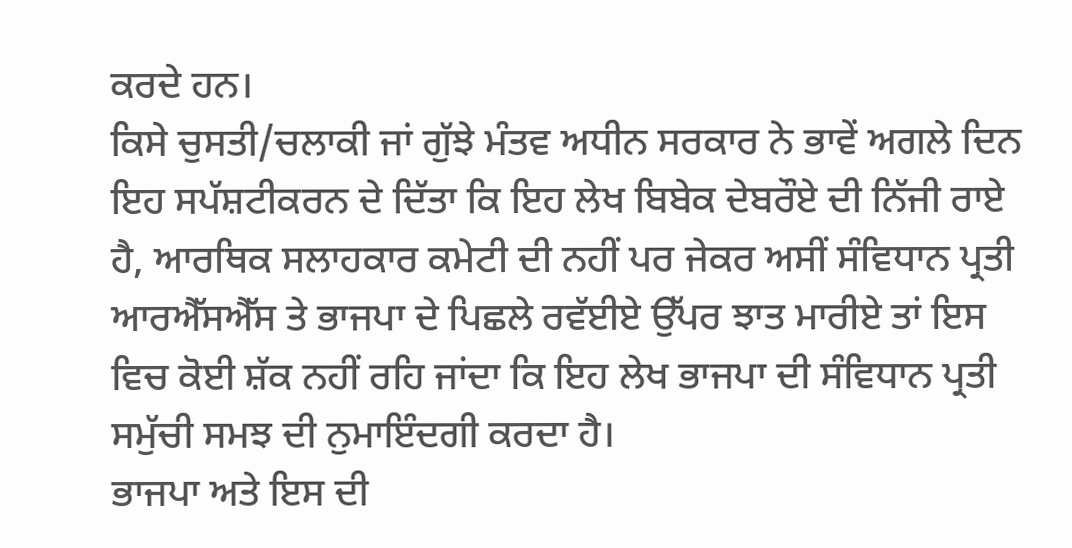ਕਰਦੇ ਹਨ।
ਕਿਸੇ ਚੁਸਤੀ/ਚਲਾਕੀ ਜਾਂ ਗੁੱਝੇ ਮੰਤਵ ਅਧੀਨ ਸਰਕਾਰ ਨੇ ਭਾਵੇਂ ਅਗਲੇ ਦਿਨ ਇਹ ਸਪੱਸ਼ਟੀਕਰਨ ਦੇ ਦਿੱਤਾ ਕਿ ਇਹ ਲੇਖ ਬਿਬੇਕ ਦੇਬਰੌਏ ਦੀ ਨਿੱਜੀ ਰਾਏ ਹੈ, ਆਰਥਿਕ ਸਲਾਹਕਾਰ ਕਮੇਟੀ ਦੀ ਨਹੀਂ ਪਰ ਜੇਕਰ ਅਸੀਂ ਸੰਵਿਧਾਨ ਪ੍ਰਤੀ ਆਰਐੱਸਐੱਸ ਤੇ ਭਾਜਪਾ ਦੇ ਪਿਛਲੇ ਰਵੱਈਏ ਉੱਪਰ ਝਾਤ ਮਾਰੀਏ ਤਾਂ ਇਸ ਵਿਚ ਕੋਈ ਸ਼ੱਕ ਨਹੀਂ ਰਹਿ ਜਾਂਦਾ ਕਿ ਇਹ ਲੇਖ ਭਾਜਪਾ ਦੀ ਸੰਵਿਧਾਨ ਪ੍ਰਤੀ ਸਮੁੱਚੀ ਸਮਝ ਦੀ ਨੁਮਾਇੰਦਗੀ ਕਰਦਾ ਹੈ।
ਭਾਜਪਾ ਅਤੇ ਇਸ ਦੀ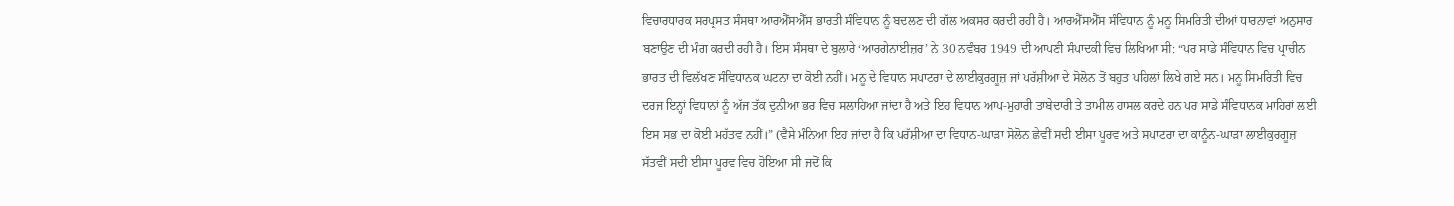ਵਿਚਾਰਧਾਰਕ ਸਰਪ੍ਰਸਤ ਸੰਸਥਾ ਆਰਐੱਸਐੱਸ ਭਾਰਤੀ ਸੰਵਿਧਾਨ ਨੂੰ ਬਦਲਣ ਦੀ ਗੱਲ ਅਕਸਰ ਕਰਦੀ ਰਹੀ ਹੈ। ਆਰਐੱਸਐੱਸ ਸੰਵਿਧਾਨ ਨੂੰ ਮਨੂ ਸਿਮਰਿਤੀ ਦੀਆਂ ਧਾਰਨਾਵਾਂ ਅਨੁਸਾਰ ਬਣਾਉਣ ਦੀ ਮੰਗ ਕਰਦੀ ਰਹੀ ਹੈ। ਇਸ ਸੰਸਥਾ ਦੇ ਬੁਲਾਰੇ ‘ਆਰਗੇਨਾਈਜ਼ਰ’ ਨੇ 30 ਨਵੰਬਰ 1949 ਦੀ ਆਪਣੀ ਸੰਪਾਦਕੀ ਵਿਚ ਲਿਖਿਆ ਸੀ: “ਪਰ ਸਾਡੇ ਸੰਵਿਧਾਨ ਵਿਚ ਪ੍ਰਾਚੀਨ ਭਾਰਤ ਦੀ ਵਿਲੱਖਣ ਸੰਵਿਧਾਨਕ ਘਟਨਾ ਦਾ ਕੋਈ ਨਹੀਂ। ਮਨੂ ਦੇ ਵਿਧਾਨ ਸਪਾਟਰਾ ਦੇ ਲਾਈਕੁਰਗੂਜ਼ ਜਾਂ ਪਰੱਸ਼ੀਆ ਦੇ ਸੋਲੋਨ ਤੋਂ ਬਹੁਤ ਪਹਿਲਾਂ ਲਿਖੇ ਗਏ ਸਨ। ਮਨੂ ਸਿਮਰਿਤੀ ਵਿਚ ਦਰਜ ਇਨ੍ਹਾਂ ਵਿਧਾਨਾਂ ਨੂੰ ਅੱਜ ਤੱਕ ਦੁਨੀਆ ਭਰ ਵਿਚ ਸਲਾਹਿਆ ਜਾਂਦਾ ਹੈ ਅਤੇ ਇਹ ਵਿਧਾਨ ਆਪ-ਮੁਹਾਰੀ ਤਾਬੇਦਾਰੀ ਤੇ ਤਾਮੀਲ ਹਾਸਲ ਕਰਦੇ ਹਨ ਪਰ ਸਾਡੇ ਸੰਵਿਧਾਨਕ ਮਾਹਿਰਾਂ ਲਈ ਇਸ ਸਭ ਦਾ ਕੋਈ ਮਹੱਤਵ ਨਹੀਂ।” (ਵੈਸੇ ਮੰਨਿਆ ਇਹ ਜਾਂਦਾ ਹੈ ਕਿ ਪਰੱਸ਼ੀਆ ਦਾ ਵਿਧਾਨ-ਘਾੜਾ ਸੋਲੋਨ ਛੇਵੀਂ ਸਦੀ ਈਸਾ ਪੂਰਵ ਅਤੇ ਸਪਾਟਰਾ ਦਾ ਕਾਨੂੰਨ-ਘਾੜਾ ਲਾਈਕੁਰਗੂਜ਼ ਸੱਤਵੀਂ ਸਦੀ ਈਸਾ ਪੂਰਵ ਵਿਚ ਹੋਇਆ ਸੀ ਜਦੋਂ ਕਿ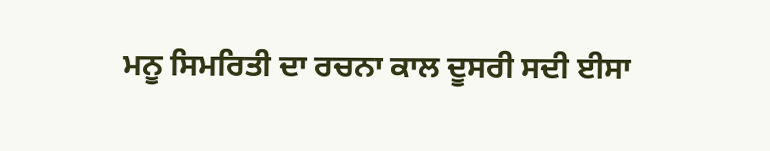ਮਨੂ ਸਿਮਰਿਤੀ ਦਾ ਰਚਨਾ ਕਾਲ ਦੂਸਰੀ ਸਦੀ ਈਸਾ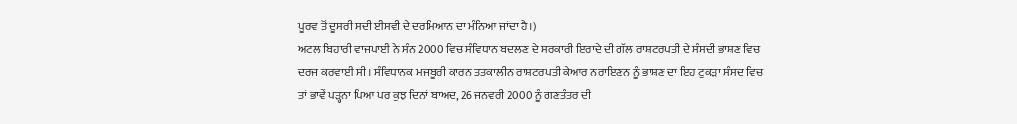ਪੂਰਵ ਤੋਂ ਦੂਸਰੀ ਸਦੀ ਈਸਵੀ ਦੇ ਦਰਮਿਆਨ ਦਾ ਮੰਨਿਆ ਜਾਂਦਾ ਹੈ।)
ਅਟਲ ਬਿਹਾਰੀ ਵਾਜਪਾਈ ਨੇ ਸੰਨ 2000 ਵਿਚ ਸੰਵਿਧਾਨ ਬਦਲਣ ਦੇ ਸਰਕਾਰੀ ਇਰਾਦੇ ਦੀ ਗੱਲ ਰਾਸ਼ਟਰਪਤੀ ਦੇ ਸੰਸਦੀ ਭਾਸ਼ਣ ਵਿਚ ਦਰਜ ਕਰਵਾਈ ਸੀ। ਸੰਵਿਧਾਨਕ ਮਜਬੂਰੀ ਕਾਰਨ ਤਤਕਾਲੀਨ ਰਾਸ਼ਟਰਪਤੀ ਕੇਆਰ ਨਰਾਇਣਨ ਨੂੰ ਭਾਸ਼ਣ ਦਾ ਇਹ ਟੁਕੜਾ ਸੰਸਦ ਵਿਚ ਤਾਂ ਭਾਵੇਂ ਪੜ੍ਹਨਾ ਪਿਆ ਪਰ ਕੁਝ ਦਿਨਾਂ ਬਾਅਦ, 26 ਜਨਵਰੀ 2000 ਨੂੰ ਗਣਤੰਤਰ ਦੀ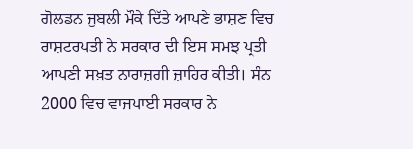ਗੋਲਡਨ ਜੁਬਲੀ ਮੌਕੇ ਦਿੱਤੇ ਆਪਣੇ ਭਾਸ਼ਣ ਵਿਚ ਰਾਸ਼ਟਰਪਤੀ ਨੇ ਸਰਕਾਰ ਦੀ ਇਸ ਸਮਝ ਪ੍ਰਤੀ ਆਪਣੀ ਸਖ਼ਤ ਨਾਰਾਜ਼ਗੀ ਜ਼ਾਹਿਰ ਕੀਤੀ। ਸੰਨ 2000 ਵਿਚ ਵਾਜਪਾਈ ਸਰਕਾਰ ਨੇ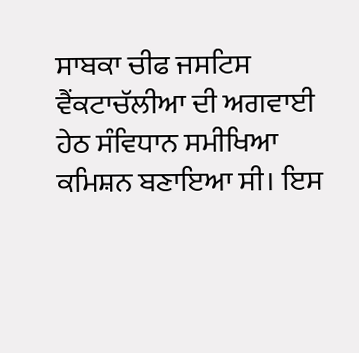ਸਾਬਕਾ ਚੀਫ ਜਸਟਿਸ ਵੈਂਕਟਾਚੱਲੀਆ ਦੀ ਅਗਵਾਈ ਹੇਠ ਸੰਵਿਧਾਨ ਸਮੀਖਿਆ ਕਮਿਸ਼ਨ ਬਣਾਇਆ ਸੀ। ਇਸ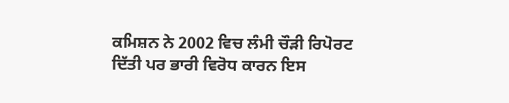ਕਮਿਸ਼ਨ ਨੇ 2002 ਵਿਚ ਲੰਮੀ ਚੌੜੀ ਰਿਪੋਰਟ ਦਿੱਤੀ ਪਰ ਭਾਰੀ ਵਿਰੋਧ ਕਾਰਨ ਇਸ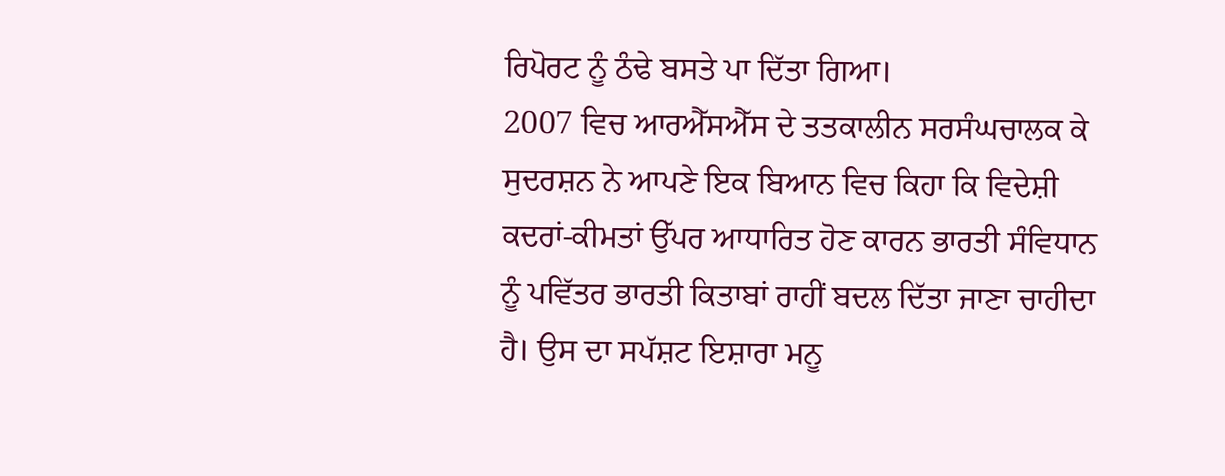ਰਿਪੋਰਟ ਨੂੰ ਠੰਢੇ ਬਸਤੇ ਪਾ ਦਿੱਤਾ ਗਿਆ।
2007 ਵਿਚ ਆਰਐੱਸਐੱਸ ਦੇ ਤਤਕਾਲੀਨ ਸਰਸੰਘਚਾਲਕ ਕੇ ਸੁਦਰਸ਼ਨ ਨੇ ਆਪਣੇ ਇਕ ਬਿਆਨ ਵਿਚ ਕਿਹਾ ਕਿ ਵਿਦੇਸ਼ੀ ਕਦਰਾਂ-ਕੀਮਤਾਂ ਉੱਪਰ ਆਧਾਰਿਤ ਹੋਣ ਕਾਰਨ ਭਾਰਤੀ ਸੰਵਿਧਾਨ ਨੂੰ ਪਵਿੱਤਰ ਭਾਰਤੀ ਕਿਤਾਬਾਂ ਰਾਹੀਂ ਬਦਲ ਦਿੱਤਾ ਜਾਣਾ ਚਾਹੀਦਾ ਹੈ। ਉਸ ਦਾ ਸਪੱਸ਼ਟ ਇਸ਼ਾਰਾ ਮਨੂ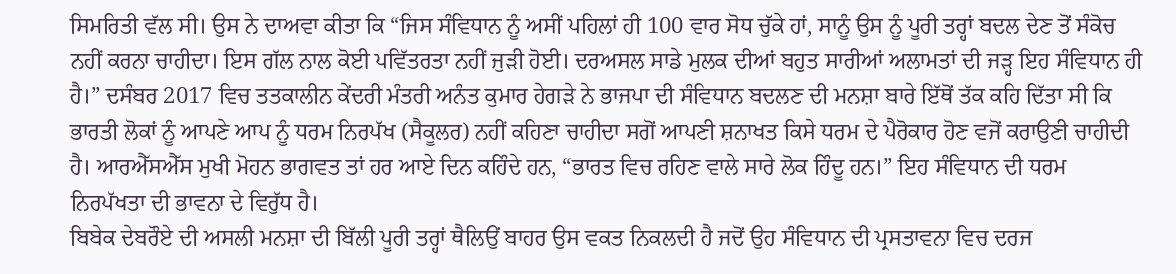ਸਿਮਰਿਤੀ ਵੱਲ ਸੀ। ਉਸ ਨੇ ਦਾਅਵਾ ਕੀਤਾ ਕਿ “ਜਿਸ ਸੰਵਿਧਾਨ ਨੂੰ ਅਸੀਂ ਪਹਿਲਾਂ ਹੀ 100 ਵਾਰ ਸੋਧ ਚੁੱਕੇ ਹਾਂ, ਸਾਨੂੰ ਉਸ ਨੂੰ ਪੂਰੀ ਤਰ੍ਹਾਂ ਬਦਲ ਦੇਣ ਤੋਂ ਸੰਕੋਚ ਨਹੀਂ ਕਰਨਾ ਚਾਹੀਦਾ। ਇਸ ਗੱਲ ਨਾਲ ਕੋਈ ਪਵਿੱਤਰਤਾ ਨਹੀਂ ਜੁੜੀ ਹੋਈ। ਦਰਅਸਲ ਸਾਡੇ ਮੁਲਕ ਦੀਆਂ ਬਹੁਤ ਸਾਰੀਆਂ ਅਲਾਮਤਾਂ ਦੀ ਜੜ੍ਹ ਇਹ ਸੰਵਿਧਾਨ ਹੀ ਹੈ।” ਦਸੰਬਰ 2017 ਵਿਚ ਤਤਕਾਲੀਨ ਕੇਂਦਰੀ ਮੰਤਰੀ ਅਨੰਤ ਕੁਮਾਰ ਹੇਗੜੇ ਨੇ ਭਾਜਪਾ ਦੀ ਸੰਵਿਧਾਨ ਬਦਲਣ ਦੀ ਮਨਸ਼ਾ ਬਾਰੇ ਇੱਥੋਂ ਤੱਕ ਕਹਿ ਦਿੱਤਾ ਸੀ ਕਿ ਭਾਰਤੀ ਲੋਕਾਂ ਨੂੰ ਆਪਣੇ ਆਪ ਨੂੰ ਧਰਮ ਨਿਰਪੱਖ (ਸੈਕੂਲਰ) ਨਹੀਂ ਕਹਿਣਾ ਚਾਹੀਦਾ ਸਗੋਂ ਆਪਣੀ ਸ਼ਨਾਖਤ ਕਿਸੇ ਧਰਮ ਦੇ ਪੈਰੋਕਾਰ ਹੋਣ ਵਜੋਂ ਕਰਾਉਣੀ ਚਾਹੀਦੀ ਹੈ। ਆਰਐੱਸਐੱਸ ਮੁਖੀ ਮੋਹਨ ਭਾਗਵਤ ਤਾਂ ਹਰ ਆਏ ਦਿਨ ਕਹਿੰਦੇ ਹਨ, “ਭਾਰਤ ਵਿਚ ਰਹਿਣ ਵਾਲੇ ਸਾਰੇ ਲੋਕ ਹਿੰਦੂ ਹਨ।” ਇਹ ਸੰਵਿਧਾਨ ਦੀ ਧਰਮ ਨਿਰਪੱਖਤਾ ਦੀ ਭਾਵਨਾ ਦੇ ਵਿਰੁੱਧ ਹੈ।
ਬਿਬੇਕ ਦੇਬਰੌਏ ਦੀ ਅਸਲੀ ਮਨਸ਼ਾ ਦੀ ਬਿੱਲੀ ਪੂਰੀ ਤਰ੍ਹਾਂ ਥੈਲਿਉਂ ਬਾਹਰ ਉਸ ਵਕਤ ਨਿਕਲਦੀ ਹੈ ਜਦੋਂ ਉਹ ਸੰਵਿਧਾਨ ਦੀ ਪ੍ਰਸਤਾਵਨਾ ਵਿਚ ਦਰਜ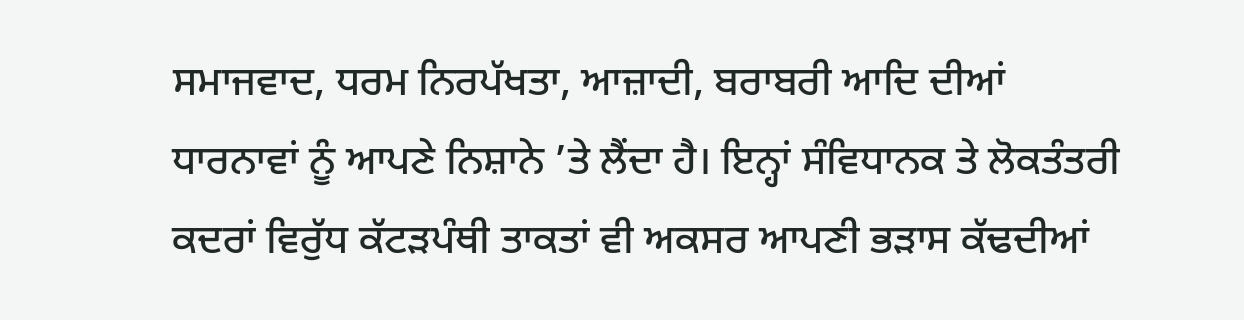ਸਮਾਜਵਾਦ, ਧਰਮ ਨਿਰਪੱਖਤਾ, ਆਜ਼ਾਦੀ, ਬਰਾਬਰੀ ਆਦਿ ਦੀਆਂ ਧਾਰਨਾਵਾਂ ਨੂੰ ਆਪਣੇ ਨਿਸ਼ਾਨੇ ’ਤੇ ਲੈਂਦਾ ਹੈ। ਇਨ੍ਹਾਂ ਸੰਵਿਧਾਨਕ ਤੇ ਲੋਕਤੰਤਰੀ ਕਦਰਾਂ ਵਿਰੁੱਧ ਕੱਟੜਪੰਥੀ ਤਾਕਤਾਂ ਵੀ ਅਕਸਰ ਆਪਣੀ ਭੜਾਸ ਕੱਢਦੀਆਂ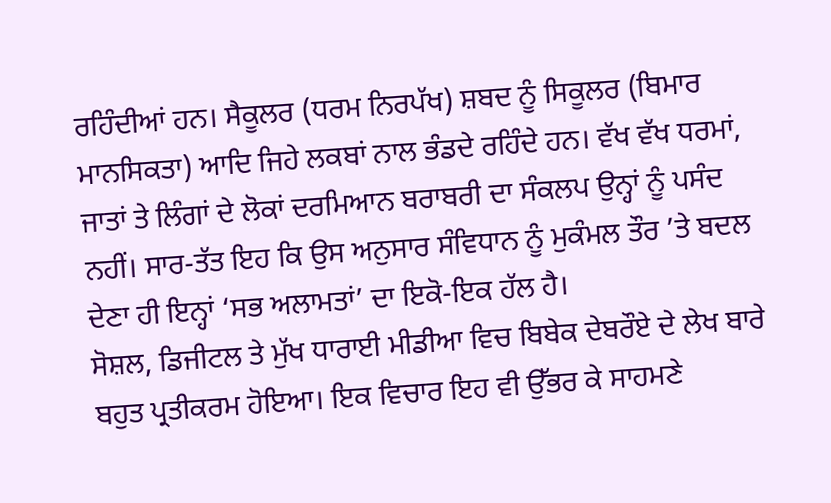ਰਹਿੰਦੀਆਂ ਹਨ। ਸੈਕੂਲਰ (ਧਰਮ ਨਿਰਪੱਖ) ਸ਼ਬਦ ਨੂੰ ਸਿਕੂਲਰ (ਬਿਮਾਰ ਮਾਨਸਿਕਤਾ) ਆਦਿ ਜਿਹੇ ਲਕਬਾਂ ਨਾਲ ਭੰਡਦੇ ਰਹਿੰਦੇ ਹਨ। ਵੱਖ ਵੱਖ ਧਰਮਾਂ, ਜਾਤਾਂ ਤੇ ਲਿੰਗਾਂ ਦੇ ਲੋਕਾਂ ਦਰਮਿਆਨ ਬਰਾਬਰੀ ਦਾ ਸੰਕਲਪ ਉਨ੍ਹਾਂ ਨੂੰ ਪਸੰਦ ਨਹੀਂ। ਸਾਰ-ਤੱਤ ਇਹ ਕਿ ਉਸ ਅਨੁਸਾਰ ਸੰਵਿਧਾਨ ਨੂੰ ਮੁਕੰਮਲ ਤੌਰ ’ਤੇ ਬਦਲ ਦੇਣਾ ਹੀ ਇਨ੍ਹਾਂ ‘ਸਭ ਅਲਾਮਤਾਂ’ ਦਾ ਇਕੋ-ਇਕ ਹੱਲ ਹੈ।
ਸੋਸ਼ਲ, ਡਿਜੀਟਲ ਤੇ ਮੁੱਖ ਧਾਰਾਈ ਮੀਡੀਆ ਵਿਚ ਬਿਬੇਕ ਦੇਬਰੌਏ ਦੇ ਲੇਖ ਬਾਰੇ ਬਹੁਤ ਪ੍ਰਤੀਕਰਮ ਹੋਇਆ। ਇਕ ਵਿਚਾਰ ਇਹ ਵੀ ਉੱਭਰ ਕੇ ਸਾਹਮਣੇ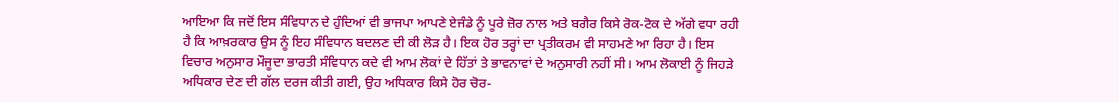ਆਇਆ ਕਿ ਜਦੋਂ ਇਸ ਸੰਵਿਧਾਨ ਦੇ ਹੁੰਦਿਆਂ ਵੀ ਭਾਜਪਾ ਆਪਣੇ ਏਜੰਡੇ ਨੂੰ ਪੂਰੇ ਜ਼ੋਰ ਨਾਲ ਅਤੇ ਬਗੈਰ ਕਿਸੇ ਰੋਕ-ਟੋਕ ਦੇ ਅੱਗੇ ਵਧਾ ਰਹੀ ਹੈ ਕਿ ਆਖ਼ਰਕਾਰ ਉਸ ਨੂੰ ਇਹ ਸੰਵਿਧਾਨ ਬਦਲਣ ਦੀ ਕੀ ਲੋੜ ਹੈ। ਇਕ ਹੋਰ ਤਰ੍ਹਾਂ ਦਾ ਪ੍ਰਤੀਕਰਮ ਵੀ ਸਾਹਮਣੇ ਆ ਰਿਹਾ ਹੈ। ਇਸ ਵਿਚਾਰ ਅਨੁਸਾਰ ਮੌਜੂਦਾ ਭਾਰਤੀ ਸੰਵਿਧਾਨ ਕਦੇ ਵੀ ਆਮ ਲੋਕਾਂ ਦੇ ਹਿੱਤਾਂ ਤੇ ਭਾਵਨਾਵਾਂ ਦੇ ਅਨੁਸਾਰੀ ਨਹੀਂ ਸੀ। ਆਮ ਲੋਕਾਈ ਨੂੰ ਜਿਹੜੇ ਅਧਿਕਾਰ ਦੇਣ ਦੀ ਗੱਲ ਦਰਜ ਕੀਤੀ ਗਈ, ਉਹ ਅਧਿਕਾਰ ਕਿਸੇ ਹੋਰ ਚੋਰ-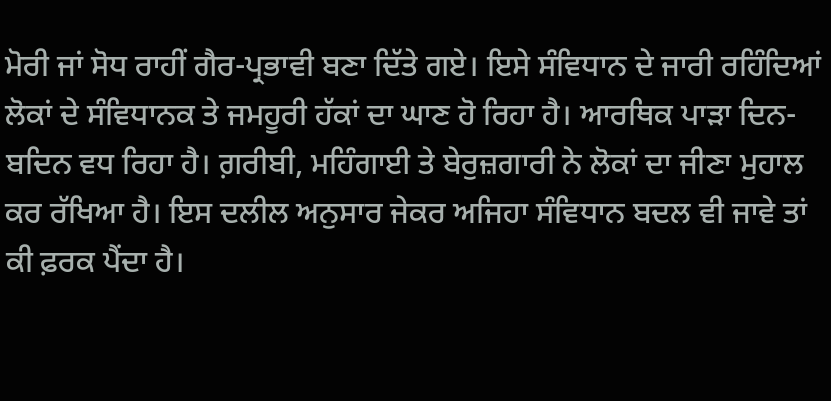ਮੋਰੀ ਜਾਂ ਸੋਧ ਰਾਹੀਂ ਗੈਰ-ਪ੍ਰਭਾਵੀ ਬਣਾ ਦਿੱਤੇ ਗਏ। ਇਸੇ ਸੰਵਿਧਾਨ ਦੇ ਜਾਰੀ ਰਹਿੰਦਿਆਂ ਲੋਕਾਂ ਦੇ ਸੰਵਿਧਾਨਕ ਤੇ ਜਮਹੂਰੀ ਹੱਕਾਂ ਦਾ ਘਾਣ ਹੋ ਰਿਹਾ ਹੈ। ਆਰਥਿਕ ਪਾੜਾ ਦਿਨ-ਬਦਿਨ ਵਧ ਰਿਹਾ ਹੈ। ਗ਼ਰੀਬੀ, ਮਹਿੰਗਾਈ ਤੇ ਬੇਰੁਜ਼ਗਾਰੀ ਨੇ ਲੋਕਾਂ ਦਾ ਜੀਣਾ ਮੁਹਾਲ ਕਰ ਰੱਖਿਆ ਹੈ। ਇਸ ਦਲੀਲ ਅਨੁਸਾਰ ਜੇਕਰ ਅਜਿਹਾ ਸੰਵਿਧਾਨ ਬਦਲ ਵੀ ਜਾਵੇ ਤਾਂ ਕੀ ਫ਼ਰਕ ਪੈਂਦਾ ਹੈ।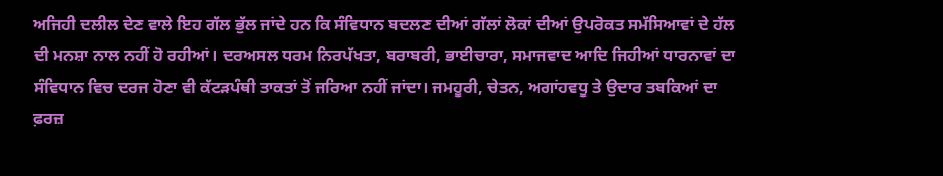ਅਜਿਹੀ ਦਲੀਲ ਦੇਣ ਵਾਲੇ ਇਹ ਗੱਲ ਭੁੱਲ ਜਾਂਦੇ ਹਨ ਕਿ ਸੰਵਿਧਾਨ ਬਦਲਣ ਦੀਆਂ ਗੱਲਾਂ ਲੋਕਾਂ ਦੀਆਂ ਉਪਰੋਕਤ ਸਮੱਸਿਆਵਾਂ ਦੇ ਹੱਲ ਦੀ ਮਨਸ਼ਾ ਨਾਲ ਨਹੀਂ ਹੋ ਰਹੀਆਂ। ਦਰਅਸਲ ਧਰਮ ਨਿਰਪੱਖਤਾ, ਬਰਾਬਰੀ, ਭਾਈਚਾਰਾ, ਸਮਾਜਵਾਦ ਆਦਿ ਜਿਹੀਆਂ ਧਾਰਨਾਵਾਂ ਦਾ ਸੰਵਿਧਾਨ ਵਿਚ ਦਰਜ ਹੋਣਾ ਵੀ ਕੱਟੜਪੰਥੀ ਤਾਕਤਾਂ ਤੋਂ ਜਰਿਆ ਨਹੀਂ ਜਾਂਦਾ। ਜਮਹੂਰੀ, ਚੇਤਨ, ਅਗਾਂਹਵਧੂ ਤੇ ਉਦਾਰ ਤਬਕਿਆਂ ਦਾ ਫ਼ਰਜ਼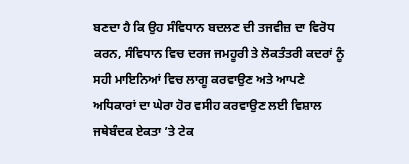ਬਣਦਾ ਹੈ ਕਿ ਉਹ ਸੰਵਿਧਾਨ ਬਦਲਣ ਦੀ ਤਜਵੀਜ਼ ਦਾ ਵਿਰੋਧ ਕਰਨ, ਸੰਵਿਧਾਨ ਵਿਚ ਦਰਜ ਜਮਹੂਰੀ ਤੇ ਲੋਕਤੰਤਰੀ ਕਦਰਾਂ ਨੂੰ ਸਹੀ ਮਾਇਨਿਆਂ ਵਿਚ ਲਾਗੂ ਕਰਵਾਉਣ ਅਤੇ ਆਪਣੇ ਅਧਿਕਾਰਾਂ ਦਾ ਘੇਰਾ ਹੋਰ ਵਸੀਹ ਕਰਵਾਉਣ ਲਈ ਵਿਸ਼ਾਲ ਜਥੇਬੰਦਕ ਏਕਤਾ ’ਤੇ ਟੇਕ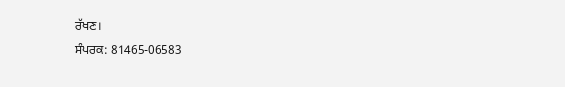ਰੱਖਣ।
ਸੰਪਰਕ: 81465-06583